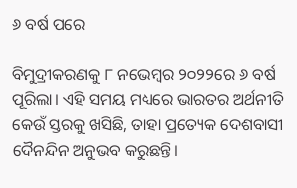୬ ବର୍ଷ ପରେ

ବିମୁଦ୍ରୀକରଣକୁ ୮ ନଭେମ୍ବର ୨୦୨୨ରେ ୬ ବର୍ଷ ପୂରିଲା। ଏହି ସମୟ ମଧ୍ୟରେ ଭାରତର ଅର୍ଥନୀତି କେଉଁ ସ୍ତରକୁ ଖସିଛି, ତାହା ପ୍ରତ୍ୟେକ ଦେଶବାସୀ ଦୈନନ୍ଦିନ ଅନୁଭବ କରୁଛନ୍ତି।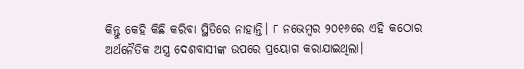କିନ୍ତୁ କେହି କିଛି କରିବା ସ୍ଥିତିରେ ନାହାନ୍ତି। ୮ ନଭେମ୍ବର ୨୦୧୬ରେ ଏହି କଠୋର ଅର୍ଥନୈତିକ ଅସ୍ତ୍ର ଦେଶବାସୀଙ୍କ ଉପରେ ପ୍ରୟୋଗ କରାଯାଇଥିଲା।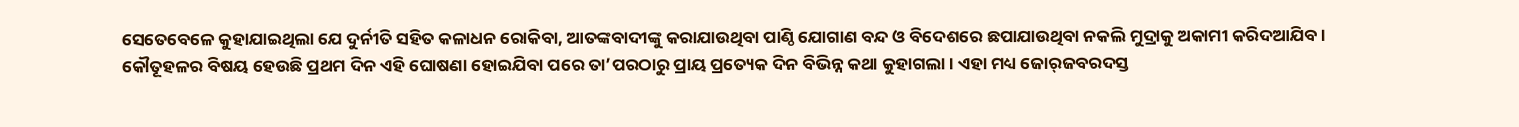ସେତେବେଳେ କୁହାଯାଇଥିଲା ଯେ ଦୁର୍ନୀତି ସହିତ କଳାଧନ ରୋକିବା, ଆତଙ୍କବାଦୀଙ୍କୁ କରାଯାଉଥିବା ପାଣ୍ଠି ଯୋଗାଣ ବନ୍ଦ ଓ ବିଦେଶରେ ଛପାଯାଉଥିବା ନକଲି ମୁଦ୍ରାକୁ ଅକାମୀ କରିଦଆଯିବ। କୌତୂହଳର ବିଷୟ ହେଉଛି ପ୍ରଥମ ଦିନ ଏହି ଘୋଷଣା ହୋଇଯିବା ପରେ ତା’ପରଠାରୁ ପ୍ରାୟ ପ୍ରତ୍ୟେକ ଦିନ ବିଭିନ୍ନ କଥା କୁହାଗଲା। ଏହା ମଧ୍ୟ ଜୋର୍‌ଜବରଦସ୍ତ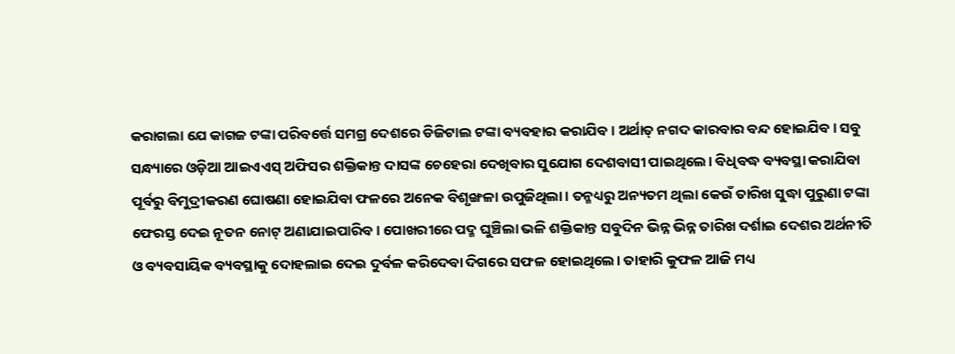କରାଗଲା ଯେ କାଗଜ ଟଙ୍କା ପରିବର୍ତ୍ତେ ସମଗ୍ର ଦେଶରେ ଡିଜିଟାଲ ଟଙ୍କା ବ୍ୟବହାର କରାଯିବ। ଅର୍ଥାତ୍‌ ନଗଦ କାରବାର ବନ୍ଦ ହୋଇଯିବ। ସବୁ ସନ୍ଧ୍ୟାରେ ଓଡ଼ିଆ ଆଇଏଏସ୍‌ ଅଫିସର ଶକ୍ତିକାନ୍ତ ଦାସଙ୍କ ଚେହେରା ଦେଖିବାର ସୁଯୋଗ ଦେଶବାସୀ ପାଇଥିଲେ। ବିଧିବଦ୍ଧ ବ୍ୟବସ୍ଥା କରାଯିବା ପୂର୍ବରୁ ବିମୁଦ୍ରୀକରଣ ଘୋଷଣା ହୋଇଯିବା ଫଳରେ ଅନେକ ବିଶୃଙ୍ଖଳା ଉପୁଜିଥିଲା। ତନ୍ମଧ୍ୟରୁ ଅନ୍ୟତମ ଥିଲା କେଉଁ ତାରିଖ ସୁଦ୍ଧା ପୁରୁଣା ଟଙ୍କା ଫେରସ୍ତ ଦେଇ ନୂତନ ନୋଟ୍‌ ଅଣାଯାଇପାରିବ। ପୋଖରୀରେ ପଦ୍ମ ଘୁଞ୍ଚିଲା ଭଳି ଶକ୍ତିକାନ୍ତ ସବୁଦିନ ଭିନ୍ନ ଭିନ୍ନ ତାରିଖ ଦର୍ଶାଇ ଦେଶର ଅର୍ଥନୀତି ଓ ବ୍ୟବସାୟିକ ବ୍ୟବସ୍ଥାକୁ ଦୋହଲାଇ ଦେଇ ଦୁର୍ବଳ କରିଦେବା ଦିଗରେ ସଫଳ ହୋଇଥିଲେ। ତାହାରି କୁଫଳ ଆଜି ମଧ୍ୟ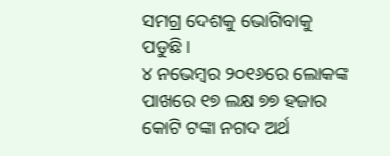ସମଗ୍ର ଦେଶକୁ ଭୋଗିବାକୁ ପଡୁଛି।
୪ ନଭେମ୍ବର ୨୦୧୬ରେ ଲୋକଙ୍କ ପାଖରେ ୧୭ ଲକ୍ଷ ୭୭ ହଜାର କୋଟି ଟଙ୍କା ନଗଦ ଅର୍ଥ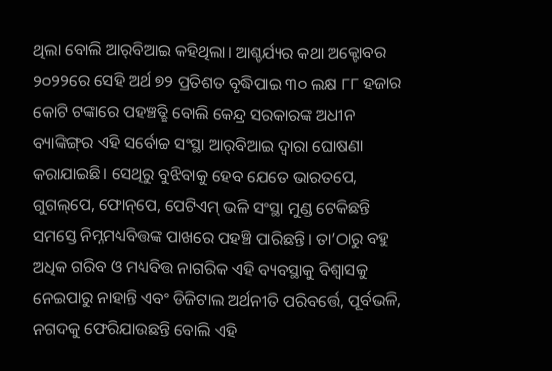ଥିଲା ବୋଲି ଆର୍‌ବିଆଇ କହିଥିଲା। ଆଶ୍ଚର୍ଯ୍ୟର କଥା ଅକ୍ଟୋବର ୨୦୨୨ରେ ସେହି ଅର୍ଥ ୭୨ ପ୍ରତିଶତ ବୃଦ୍ଧିପାଇ ୩୦ ଲକ୍ଷ ୮୮ ହଜାର କୋଟି ଟଙ୍କାରେ ପହଞ୍ଚତ୍ଛି ବୋଲି କେନ୍ଦ୍ର ସରକାରଙ୍କ ଅଧୀନ ବ୍ୟାଙ୍କିଙ୍ଗ୍‌ର ଏହି ସର୍ବୋଚ୍ଚ ସଂସ୍ଥା ଆର୍‌ବିଆଇ ଦ୍ୱାରା ଘୋଷଣା କରାଯାଇଛି। ସେଥିରୁ ବୁଝିବାକୁ ହେବ ଯେତେ ଭାରତପେ, ଗୁଗଲ୍‌ପେ, ଫୋନ୍‌ପେ, ପେଟିଏମ୍‌ ଭଳି ସଂସ୍ଥା ମୁଣ୍ଡ ଟେକିଛନ୍ତି ସମସ୍ତେ ନିମ୍ନମଧ୍ୟବିତ୍ତଙ୍କ ପାଖରେ ପହଞ୍ଚି ପାରିଛନ୍ତି। ତା’ଠାରୁ ବହୁ ଅଧିକ ଗରିବ ଓ ମଧ୍ୟବିତ୍ତ ନାଗରିକ ଏହି ବ୍ୟବସ୍ଥାକୁ ବିଶ୍ୱାସକୁ ନେଇପାରୁ ନାହାନ୍ତି ଏବଂ ଡିଜିଟାଲ ଅର୍ଥନୀତି ପରିବର୍ତ୍ତେ, ପୂର୍ବଭଳି, ନଗଦକୁ ଫେରିଯାଉଛନ୍ତି ବୋଲି ଏହି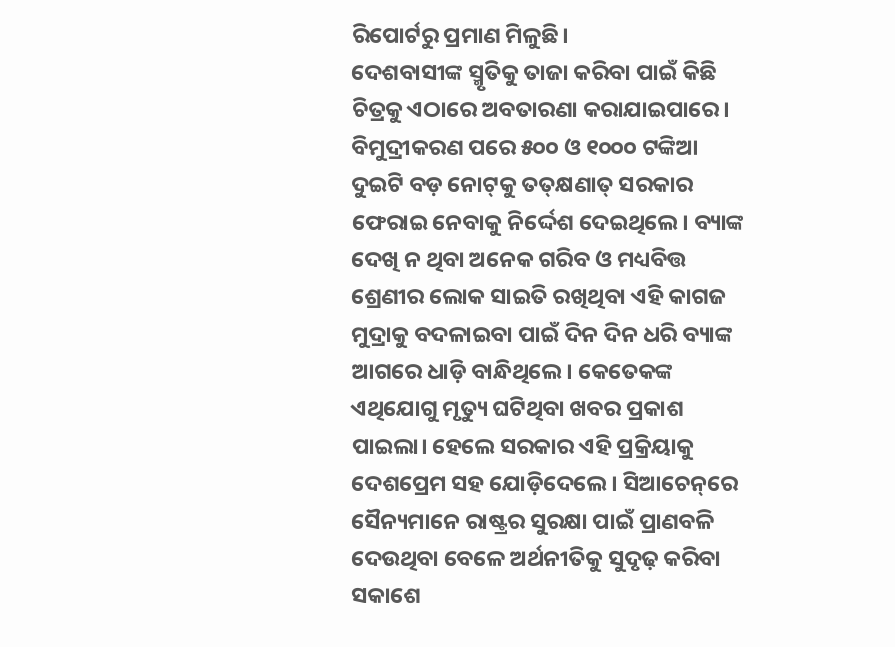ରିପୋର୍ଟରୁ ପ୍ରମାଣ ମିଳୁଛି।
ଦେଶବାସୀଙ୍କ ସ୍ମୃତିକୁ ତାଜା କରିବା ପାଇଁ କିଛି ଚିତ୍ରକୁ ଏଠାରେ ଅବତାରଣା କରାଯାଇପାରେ। ବିମୁଦ୍ରୀକରଣ ପରେ ୫୦୦ ଓ ୧୦୦୦ ଟଙ୍କିଆ ଦୁଇଟି ବଡ଼ ନୋଟ୍‌କୁ ତତ୍‌କ୍ଷଣାତ୍‌ ସରକାର ଫେରାଇ ନେବାକୁ ନିର୍ଦ୍ଦେଶ ଦେଇଥିଲେ। ବ୍ୟାଙ୍କ ଦେଖି ନ ଥିବା ଅନେକ ଗରିବ ଓ ମଧ୍ୟବିତ୍ତ ଶ୍ରେଣୀର ଲୋକ ସାଇତି ରଖିଥିବା ଏହି କାଗଜ ମୁଦ୍ରାକୁ ବଦଳାଇବା ପାଇଁ ଦିନ ଦିନ ଧରି ବ୍ୟାଙ୍କ ଆଗରେ ଧାଡ଼ି ବାନ୍ଧିଥିଲେ। କେତେକଙ୍କ ଏଥିଯୋଗୁ ମୃତ୍ୟୁ ଘଟିଥିବା ଖବର ପ୍ରକାଶ ପାଇଲା। ହେଲେ ସରକାର ଏହି ପ୍ରକ୍ରିୟାକୁ ଦେଶପ୍ରେମ ସହ ଯୋଡ଼ିଦେଲେ। ସିଆଚେନ୍‌ରେ ସୈନ୍ୟମାନେ ରାଷ୍ଟ୍ରର ସୁରକ୍ଷା ପାଇଁ ପ୍ରାଣବଳି ଦେଉଥିବା ବେଳେ ଅର୍ଥନୀତିକୁ ସୁଦୃଢ଼ କରିବା ସକାଶେ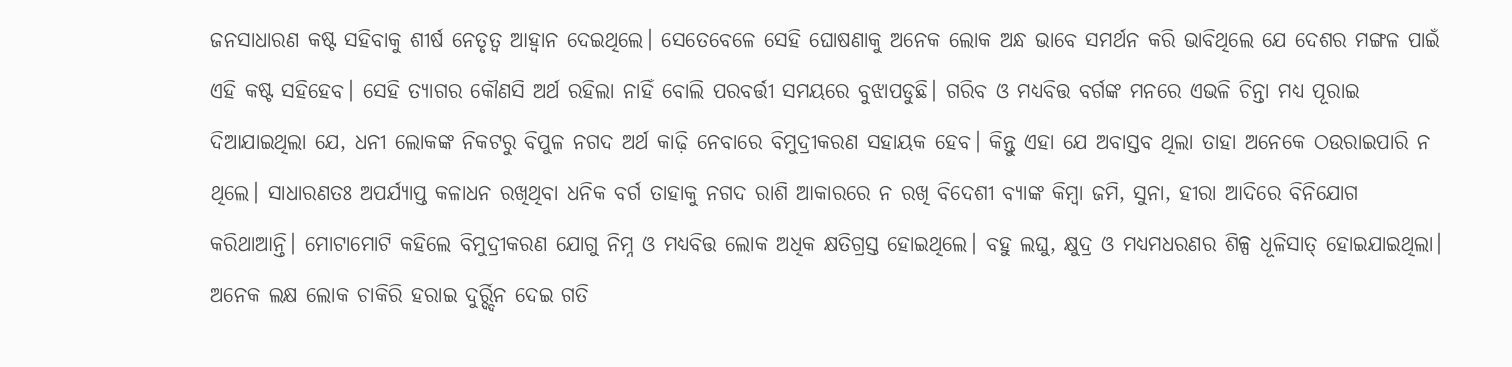ଜନସାଧାରଣ କଷ୍ଟ ସହିବାକୁ ଶୀର୍ଷ ନେତୃତ୍ୱ ଆହ୍ବାନ ଦେଇଥିଲେ। ସେତେବେଳେ ସେହି ଘୋଷଣାକୁ ଅନେକ ଲୋକ ଅନ୍ଧ ଭାବେ ସମର୍ଥନ କରି ଭାବିଥିଲେ ଯେ ଦେଶର ମଙ୍ଗଳ ପାଇଁ ଏହି କଷ୍ଟ ସହିହେବ। ସେହି ତ୍ୟାଗର କୌଣସି ଅର୍ଥ ରହିଲା ନାହିଁ ବୋଲି ପରବର୍ତ୍ତୀ ସମୟରେ ବୁଝାପଡୁଛି। ଗରିବ ଓ ମଧ୍ୟବିତ୍ତ ବର୍ଗଙ୍କ ମନରେ ଏଭଳି ଚିନ୍ତା ମଧ୍ୟ ପୂରାଇ ଦିଆଯାଇଥିଲା ଯେ, ଧନୀ ଲୋକଙ୍କ ନିକଟରୁ ବିପୁଳ ନଗଦ ଅର୍ଥ କାଢ଼ି ନେବାରେ ବିମୁଦ୍ରୀକରଣ ସହାୟକ ହେବ। କିନ୍ତୁ ଏହା ଯେ ଅବାସ୍ତବ ଥିଲା ତାହା ଅନେକେ ଠଉରାଇପାରି ନ ଥିଲେ। ସାଧାରଣତଃ ଅପର୍ଯ୍ୟାପ୍ତ କଳାଧନ ରଖିଥିବା ଧନିକ ବର୍ଗ ତାହାକୁ ନଗଦ ରାଶି ଆକାରରେ ନ ରଖି ବିଦେଶୀ ବ୍ୟାଙ୍କ କିମ୍ବା ଜମି, ସୁନା, ହୀରା ଆଦିରେ ବିନିଯୋଗ କରିଥାଆନ୍ତି। ମୋଟାମୋଟି କହିଲେ ବିମୁଦ୍ରୀକରଣ ଯୋଗୁ ନିମ୍ନ ଓ ମଧ୍ୟବିତ୍ତ ଲୋକ ଅଧିକ କ୍ଷତିଗ୍ରସ୍ତ ହୋଇଥିଲେ। ବହୁ ଲଘୁ, କ୍ଷୁଦ୍ର ଓ ମଧ୍ୟମଧରଣର ଶିଳ୍ପ ଧୂଳିସାତ୍‌ ହୋଇଯାଇଥିଲା। ଅନେକ ଲକ୍ଷ ଲୋକ ଚାକିରି ହରାଇ ଦୁର୍ର୍ଦ୍ଦିନ ଦେଇ ଗତି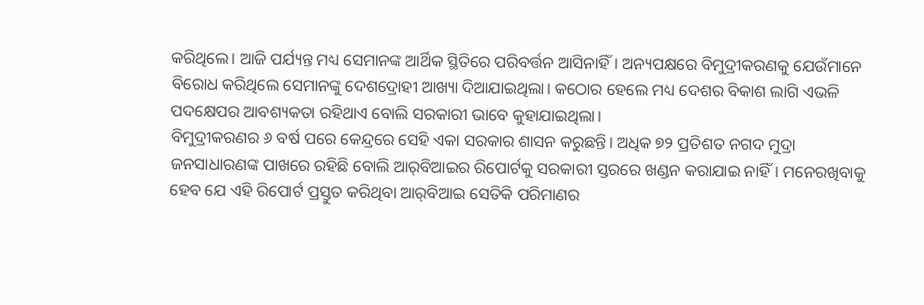କରିଥିଲେ। ଆଜି ପର୍ଯ୍ୟନ୍ତ ମଧ୍ୟ ସେମାନଙ୍କ ଆର୍ଥିକ ସ୍ଥିତିରେ ପରିବର୍ତ୍ତନ ଆସିନାହିଁ। ଅନ୍ୟପକ୍ଷରେ ବିମୁଦ୍ରୀକରଣକୁ ଯେଉଁମାନେ ବିରୋଧ କରିଥିଲେ ସେମାନଙ୍କୁ ଦେଶଦ୍ରୋହୀ ଆଖ୍ୟା ଦିଆଯାଇଥିଲା। କଠୋର ହେଲେ ମଧ୍ୟ ଦେଶର ବିକାଶ ଲାଗି ଏଭଳି ପଦକ୍ଷେପର ଆବଶ୍ୟକତା ରହିଥାଏ ବୋଲି ସରକାରୀ ଭାବେ କୁହାଯାଇଥିଲା।
ବିମୁଦ୍ରୀକରଣର ୬ ବର୍ଷ ପରେ କେନ୍ଦ୍ରରେ ସେହି ଏକା ସରକାର ଶାସନ କରୁଛନ୍ତି। ଅଧିକ ୭୨ ପ୍ରତିଶତ ନଗଦ ମୁଦ୍ରା ଜନସାଧାରଣଙ୍କ ପାଖରେ ରହିଛି ବୋଲି ଆର୍‌ବିଆଇର ରିପୋର୍ଟକୁ ସରକାରୀ ସ୍ତରରେ ଖଣ୍ଡନ କରାଯାଇ ନାହିଁ। ମନେରଖିବାକୁ ହେବ ଯେ ଏହି ରିପୋର୍ଟ ପ୍ରସ୍ତୁତ କରିଥିବା ଆର୍‌ବିଆଇ ସେତିକି ପରିମାଣର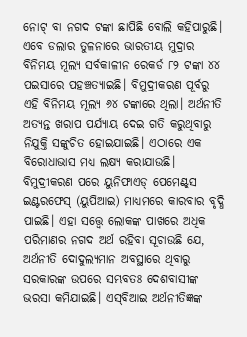ନୋଟ୍‌ ବା ନଗଦ ଟଙ୍କା ଛାପିଛି ବୋଲି କହିପାରୁଛି। ଏବେ ଡଲାର ତୁଳନାରେ ଭାରତୀୟ ମୁଦ୍ରାର ବିନିମୟ ମୂଲ୍ୟ ସର୍ବକାଳୀନ ରେକର୍ଡ ୮୨ ଟଙ୍କା ୪୪ ପଇସାରେ ପହଞ୍ଚତ୍ୟାଇଛି। ବିମୁଦ୍ରୀକରଣ ପୂର୍ବରୁ ଏହି ବିନିମୟ ମୂଲ୍ୟ ୬୪ ଟଙ୍କାରେ ଥିଲା। ଅର୍ଥନୀତି ଅତ୍ୟନ୍ତ ଖରାପ ପର୍ଯ୍ୟାୟ ଦେଇ ଗତି କରୁଥିବାରୁ ନିଯୁକ୍ତି ସଙ୍କୁଚିତ ହୋଇଯାଇଛି। ଏଠାରେ ଏକ ବିରୋଧାଭାସ ମଧ୍ୟ ଲକ୍ଷ୍ୟ କରାଯାଉଛି। ବିମୁଦ୍ରୀକରଣ ପରେ ୟୁନିଫାଏଡ୍‌ ପେମେଣ୍ଟ୍‌ସ ଇଣ୍ଟରଫେସ୍‌ (ୟୁପିଆଇ) ମାଧ୍ୟମରେ କାରବାର ବୃଦ୍ଧି ପାଇଛି। ଏହା ସତ୍ତ୍ୱେ ଲୋକଙ୍କ ପାଖରେ ଅଧିକ ପରିମାଣର ନଗଦ ଅର୍ଥ ରହିବା ସୂଚାଉଛି ଯେ, ଅର୍ଥନୀତି ଦୋଦୁଲ୍ୟମାନ ଅବସ୍ଥାରେ ଥିବାରୁ ସରକାରଙ୍କ ଉପରେ ସମ୍ଭବତଃ ଦେଶବାସୀଙ୍କ ଭରସା କମିଯାଇଛି। ଏସ୍‌ବିଆଇ ଅର୍ଥନୀତିଜ୍ଞଙ୍କ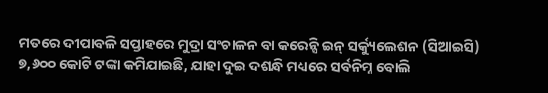ମତରେ ଦୀପାବଳି ସପ୍ତାହରେ ମୁଦ୍ରା ସଂଚାଳନ ବା କରେନ୍ସି ଇନ୍‌ ସର୍କ୍ୟୁଲେଶନ (ସିଆଇସି) ୭,୬୦୦ କୋଟି ଟଙ୍କା କମିଯାଇଛି, ଯାହା ଦୁଇ ଦଶନ୍ଧି ମଧ୍ୟରେ ସର୍ବନିମ୍ନ ବୋଲି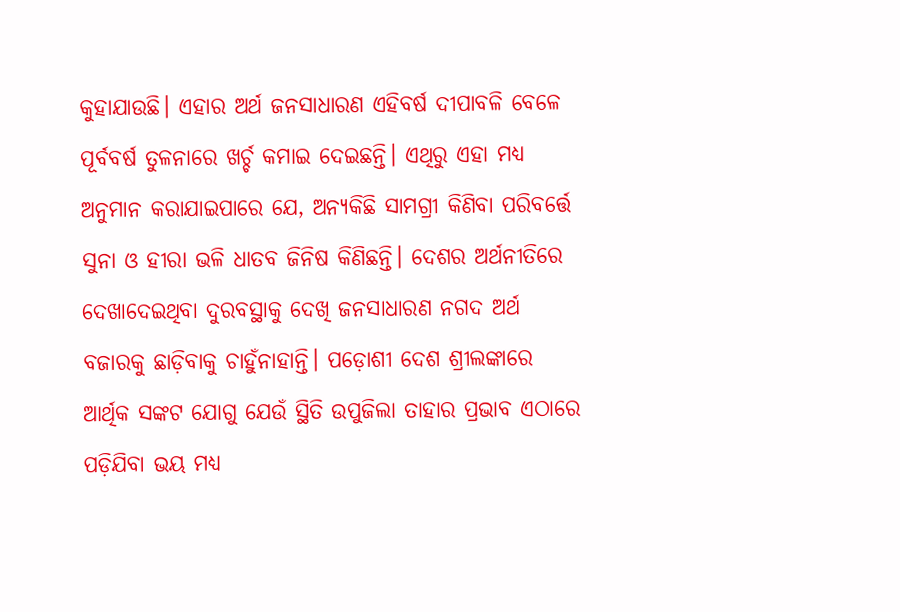କୁହାଯାଉଛି। ଏହାର ଅର୍ଥ ଜନସାଧାରଣ ଏହିବର୍ଷ ଦୀପାବଳି ବେଳେ ପୂର୍ବବର୍ଷ ତୁଳନାରେ ଖର୍ଚ୍ଚ କମାଇ ଦେଇଛନ୍ତି। ଏଥିରୁ ଏହା ମଧ୍ୟ ଅନୁମାନ କରାଯାଇପାରେ ଯେ, ଅନ୍ୟକିଛି ସାମଗ୍ରୀ କିଣିବା ପରିବର୍ତ୍ତେ ସୁନା ଓ ହୀରା ଭଳି ଧାତବ ଜିନିଷ କିଣିଛନ୍ତି। ଦେଶର ଅର୍ଥନୀତିରେ ଦେଖାଦେଇଥିବା ଦୁରବସ୍ଥାକୁ ଦେଖି ଜନସାଧାରଣ ନଗଦ ଅର୍ଥ ବଜାରକୁ ଛାଡ଼ିବାକୁ ଚାହୁଁନାହାନ୍ତି। ପଡ଼ୋଶୀ ଦେଶ ଶ୍ରୀଲଙ୍କାରେ ଆର୍ଥିକ ସଙ୍କଟ ଯୋଗୁ ଯେଉଁ ସ୍ଥିତି ଉପୁଜିଲା ତାହାର ପ୍ରଭାବ ଏଠାରେ ପଡ଼ିଯିବା ଭୟ ମଧ୍ୟ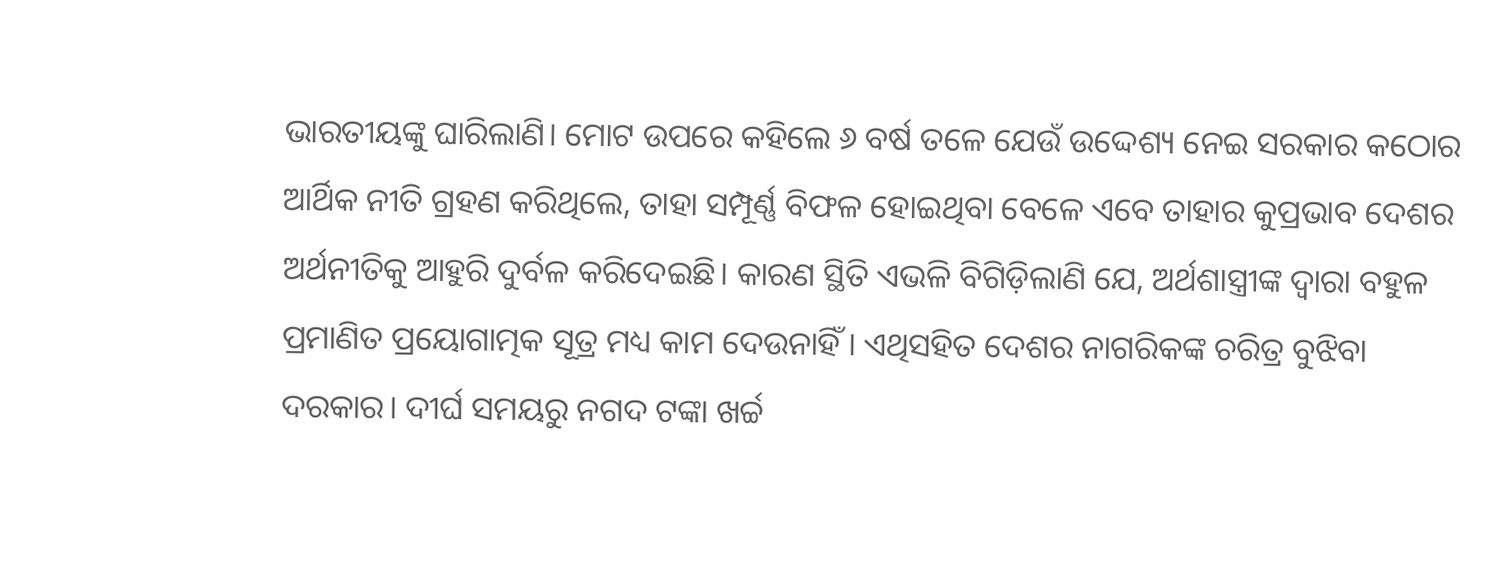ଭାରତୀୟଙ୍କୁ ଘାରିଲାଣି। ମୋଟ ଉପରେ କହିଲେ ୬ ବର୍ଷ ତଳେ ଯେଉଁ ଉଦ୍ଦେଶ୍ୟ ନେଇ ସରକାର କଠୋର ଆର୍ଥିକ ନୀତି ଗ୍ରହଣ କରିଥିଲେ, ତାହା ସମ୍ପୂର୍ଣ୍ଣ ବିଫଳ ହୋଇଥିବା ବେଳେ ଏବେ ତାହାର କୁପ୍ରଭାବ ଦେଶର ଅର୍ଥନୀତିକୁ ଆହୁରି ଦୁର୍ବଳ କରିଦେଇଛି। କାରଣ ସ୍ଥିତି ଏଭଳି ବିଗିଡ଼ିଲାଣି ଯେ, ଅର୍ଥଶାସ୍ତ୍ରୀଙ୍କ ଦ୍ୱାରା ବହୁଳ ପ୍ରମାଣିତ ପ୍ରୟୋଗାତ୍ମକ ସୂତ୍ର ମଧ୍ୟ କାମ ଦେଉନାହିଁ। ଏଥିସହିତ ଦେଶର ନାଗରିକଙ୍କ ଚରିତ୍ର ବୁଝିବା ଦରକାର। ଦୀର୍ଘ ସମୟରୁ ନଗଦ ଟଙ୍କା ଖର୍ଚ୍ଚ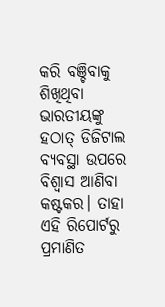କରି ବଞ୍ଚିବାକୁ ଶିଖିଥିବା ଭାରତୀୟଙ୍କୁ ହଠାତ୍‌ ଡିଜିଟାଲ ବ୍ୟବସ୍ଥା ଉପରେ ବିଶ୍ୱାସ ଆଣିବା କଷ୍ଟକର। ତାହା ଏହି ରିପୋର୍ଟରୁ ପ୍ରମାଣିତ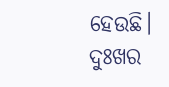ହେଉଛି। ଦୁଃଖର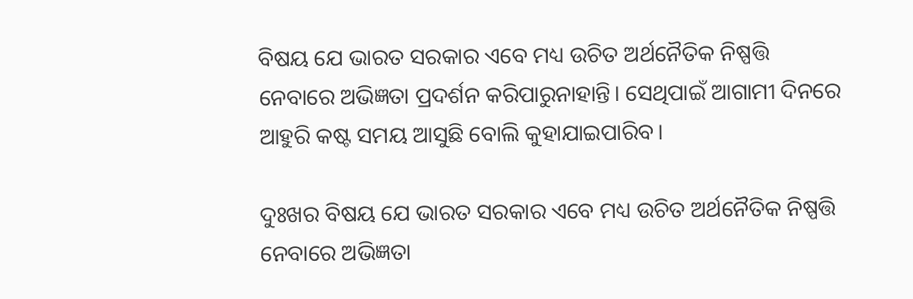ବିଷୟ ଯେ ଭାରତ ସରକାର ଏବେ ମଧ୍ୟ ଉଚିତ ଅର୍ଥନୈତିକ ନିଷ୍ପତ୍ତି ନେବାରେ ଅଭିଜ୍ଞତା ପ୍ରଦର୍ଶନ କରିପାରୁନାହାନ୍ତି। ସେଥିପାଇଁ ଆଗାମୀ ଦିନରେ ଆହୁରି କଷ୍ଟ ସମୟ ଆସୁଛି ବୋଲି କୁହାଯାଇପାରିବ।

ଦୁଃଖର ବିଷୟ ଯେ ଭାରତ ସରକାର ଏବେ ମଧ୍ୟ ଉଚିତ ଅର୍ଥନୈତିକ ନିଷ୍ପତ୍ତି ନେବାରେ ଅଭିଜ୍ଞତା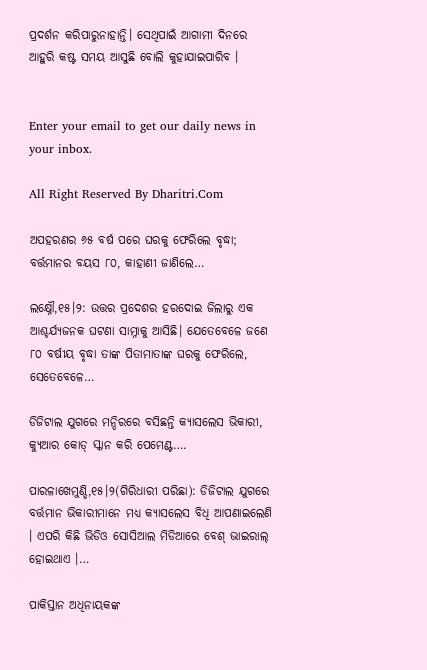ପ୍ରଦର୍ଶନ କରିପାରୁନାହାନ୍ତି। ସେଥିପାଇଁ ଆଗାମୀ ଦିନରେ ଆହୁରି କଷ୍ଟ ସମୟ ଆସୁଛି ବୋଲି କୁହାଯାଇପାରିବ ।


Enter your email to get our daily news in your inbox.

All Right Reserved By Dharitri.Com

ଅପହରଣର ୬୫ ବର୍ଷ ପରେ ଘରକୁ ଫେରିଲେ ବୃଦ୍ଧା; ବର୍ତ୍ତମାନର ବୟସ ୮୦, କାହାଣୀ ଜାଣିଲେ…

ଲକ୍ଷ୍ନୌ,୧୫।୨: ଉତ୍ତର ପ୍ରଦେଶର ହରଦୋଇ ଜିଲାରୁ ଏକ ଆଶ୍ଚର୍ଯ୍ୟଜନକ ଘଟଣା ସାମ୍ନାକୁ ଆସିଛି। ଯେତେବେଳେ ଜଣେ ୮୦ ବର୍ଷୀୟ ବୃଦ୍ଧା ତାଙ୍କ ପିତାମାତାଙ୍କ ଘରକୁ ଫେରିଲେ, ସେତେବେଳେ…

ଡିଜିଟାଲ ଯୁଗରେ ମନ୍ଦିରରେ ବସିଛନ୍ତି କ୍ୟାସଲେସ ଭିକାରୀ, କ୍ୟୁଆର କୋଡ୍ ସ୍କାନ କରି ପେମେଣ୍ଟ….

ପାରଳାଖେମୁଣ୍ଡି,୧୫।୨(ଗିରିଧାରୀ ପରିଛା): ଡିଜିଟାଲ ଯୁଗରେ ବର୍ତ୍ତମାନ ଭିକାରୀମାନେ ମଧ୍ୟ କ୍ୟାସଲେସ ବିଧି ଆପଣାଇଲେଣି । ଏପରି କିଛି ଭିଡିଓ ସୋସିଆଲ ମିଡିଆରେ ବେଶ୍ ଭାଇରାଲ୍ ହୋଇଥାଏ ।…

ପାକିସ୍ତାନ ଅଧିନାୟକଙ୍କ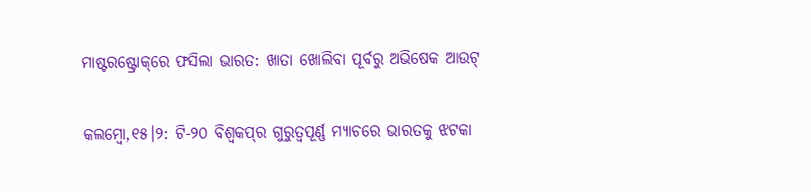ମାଷ୍ଟରଷ୍ଟ୍ରୋକ୍‌ରେ ଫସିଲା ଭାରତ: ଖାତା ଖୋଲିବା ପୂର୍ବରୁ ଅଭିଷେକ ଆଉଟ୍

କଲମ୍ବୋ,୧୫।୨: ଟି-୨୦ ବିଶ୍ୱକପ୍‌ର ଗୁରୁତ୍ୱପୂର୍ଣ୍ଣ ମ୍ୟାଚରେ ଭାରତକୁ ଝଟକା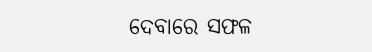ଦେବାରେ ସଫଳ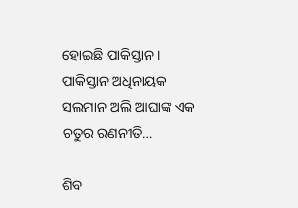ହୋଇଛି ପାକିସ୍ତାନ । ପାକିସ୍ତାନ ଅଧିନାୟକ ସଲମାନ ଅଲି ଆଘାଙ୍କ ଏକ ଚତୁର ରଣନୀତି…

ଶିବ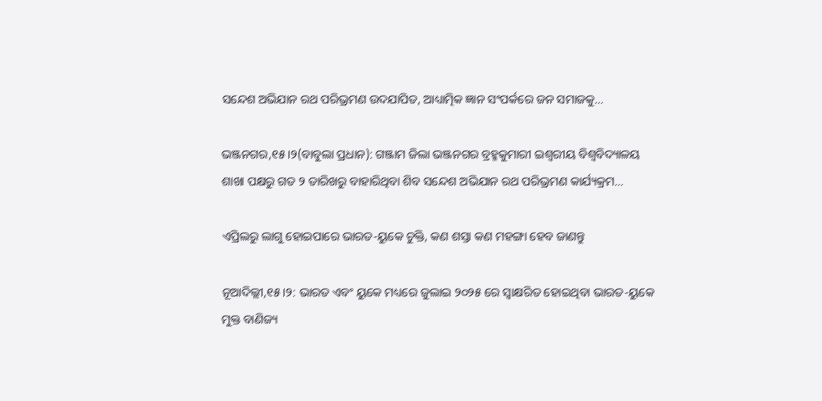ସନ୍ଦେଶ ଅଭିଯାନ ରଥ ପରିଭ୍ରମଣ ଉଦଯାପିତ, ଆଧ୍ୟାତ୍ମିକ ଜ୍ଞାନ ସଂପର୍କରେ ଜନ ସମାଜକୁ…

ଭଞ୍ଜନଗର,୧୫।୨(ବାବୁଲା ପ୍ରଧାନ): ଗଞ୍ଜାମ ଜିଲା ଭଞ୍ଜନଗର ବ୍ରହ୍ମକୁମାରୀ ଇଶ୍ୱରୀୟ ବିଶ୍ଵବିଦ୍ୟାଳୟ ଶାଖା ପକ୍ଷରୁ ଗତ ୨ ତାରିଖରୁ ବାହାରିଥିବା ଶିବ ସନ୍ଦେଶ ଅଭିଯାନ ରଥ ପରିଭ୍ରମଣ କାର୍ଯ୍ୟକ୍ରମ…

ଏପ୍ରିଲରୁ ଲାଗୁ ହୋଇପାରେ ଭାରତ-ୟୁକେ ଚୁକ୍ତି, କଣ ଶସ୍ତା କଣ ମହଙ୍ଗା ହେବ ଜାଣନ୍ତୁ

ନୂଆଦିଲ୍ଲୀ,୧୫।୨: ଭାରତ ଏବଂ ୟୁକେ ମଧ୍ୟରେ ଜୁଲାଇ ୨୦୨୫ ରେ ସ୍ୱାକ୍ଷରିତ ହୋଇଥିବା ଭାରତ-ୟୁକେ ମୁକ୍ତ ବାଣିଜ୍ୟ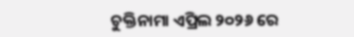ଚୁକ୍ତିନାମା ଏପ୍ରିଲ ୨୦୨୬ ରେ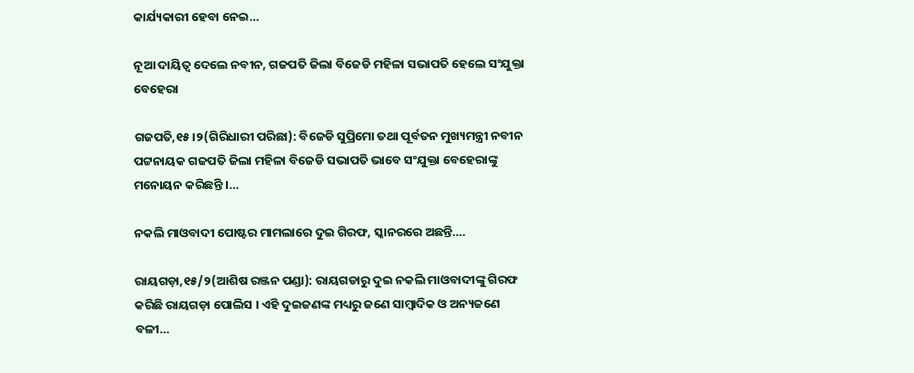କାର୍ଯ୍ୟକାରୀ ହେବା ନେଇ…

ନୂଆ ଦାୟିତ୍ବ ଦେଲେ ନବୀନ, ଗଜପତି ଜିଲା ବିଜେଡି ମହିଳା ସଭାପତି ହେଲେ ସଂଯୁକ୍ତା ବେହେରା

ଗଜପତି,୧୫।୨(ଗିରିଧାରୀ ପରିଛା): ବିଜେଡି ସୁପ୍ରିମୋ ତଥା ପୂର୍ବତନ ମୁଖ୍ୟମନ୍ତ୍ରୀ ନବୀନ ପଟ୍ଟନାୟକ ଗଜପତି ଜିଲା ମହିଳା ବିଜେଡି ସଭାପତି ଭାବେ ସଂଯୁକ୍ତା ବେହେରାଙ୍କୁ ମନୋୟନ କରିଛନ୍ତି ।…

ନକଲି ମାଓବାଦୀ ପୋଷ୍ଟର ମାମଲାରେ ଦୁଇ ଗିରଫ, ସ୍କାନରରେ ଅଛନ୍ତି….

ରାୟଗଡ଼ା,୧୫/୨(ଆଶିଷ ରଞ୍ଜନ ପଣ୍ଡା): ରାୟଗଡାରୁ ଦୁଇ ନକଲି ମାଓବାଦୀଙ୍କୁ ଗିରଫ କରିଛି ରାୟଗଡ଼ା ପୋଲିସ । ଏହି ଦୁଇଜଣଙ୍କ ମଧ୍ୟରୁ ଜଣେ ସାମ୍ବାଦିକ ଓ ଅନ୍ୟଜଣେ ବଳୀ…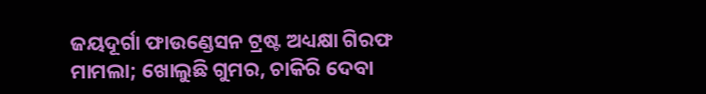ଜୟଦୂର୍ଗା ଫାଉଣ୍ଡେସନ ଟ୍ରଷ୍ଟ ଅଧ୍ୟକ୍ଷା ଗିରଫ ମାମଲା; ଖୋଲୁଛି ଗୁମର, ଚାକିରି ଦେବା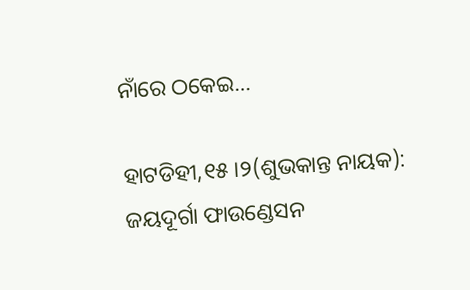ନାଁରେ ଠକେଇ…

ହାଟଡିହୀ,୧୫।୨(ଶୁଭକାନ୍ତ ନାୟକ): ଜୟଦୂର୍ଗା ଫାଉଣ୍ଡେସନ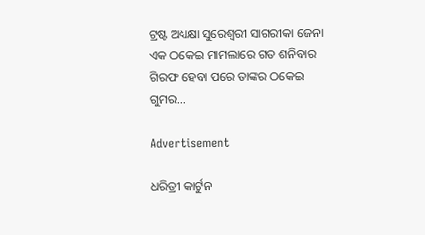ଟ୍ରଷ୍ଟ ଅଧ୍ୟକ୍ଷା ସୁରେଶ୍ୱରୀ ସାଗରୀକା ଜେନା ଏକ ଠକେଇ ମାମଲାରେ ଗତ ଶନିବାର ଗିରଫ ହେବା ପରେ ତାଙ୍କର ଠକେଇ ଗୁମର…

Advertisement

ଧରିତ୍ରୀ କାର୍ଟୁନ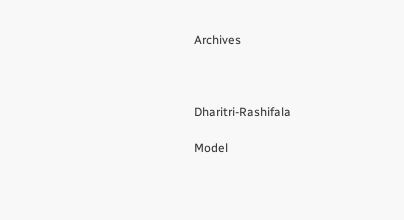Archives



Dharitri-Rashifala

Model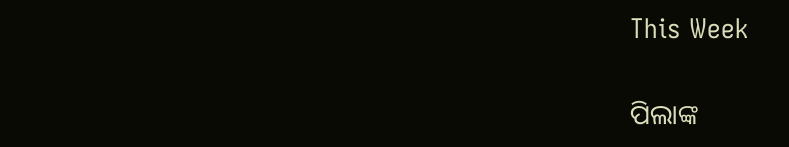This Week

ପିଲାଙ୍କ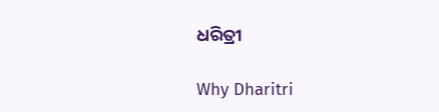ଧରିତ୍ରୀ

Why Dharitri